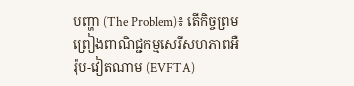បញ្ហា (The Problem)៖ តើកិច្ចព្រមព្រៀងពាណិជ្ជកម្មសេរីសហភាពអឺរ៉ុប-វៀតណាម (EVFTA)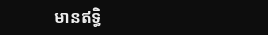មានឥទ្ធិ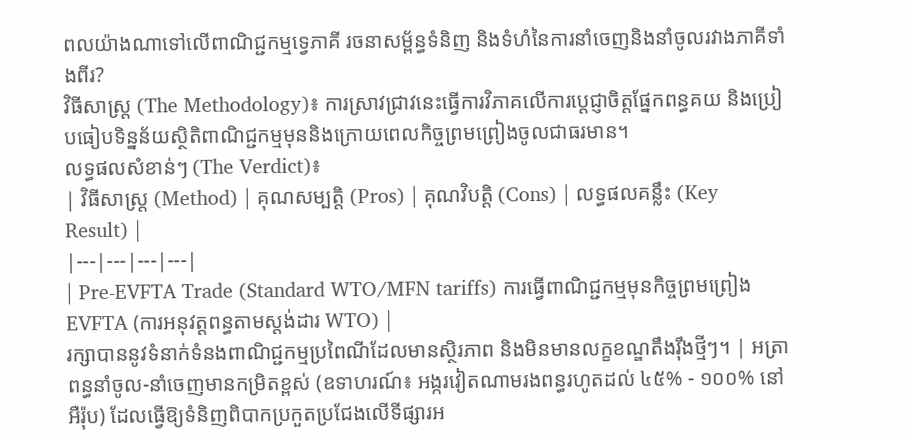ពលយ៉ាងណាទៅលើពាណិជ្ជកម្មទ្វេភាគី រចនាសម្ព័ន្ធទំនិញ និងទំហំនៃការនាំចេញនិងនាំចូលរវាងភាគីទាំងពីរ?
វិធីសាស្ត្រ (The Methodology)៖ ការស្រាវជ្រាវនេះធ្វើការវិភាគលើការប្តេជ្ញាចិត្តផ្នែកពន្ធគយ និងប្រៀបធៀបទិន្នន័យស្ថិតិពាណិជ្ជកម្មមុននិងក្រោយពេលកិច្ចព្រមព្រៀងចូលជាធរមាន។
លទ្ធផលសំខាន់ៗ (The Verdict)៖
| វិធីសាស្ត្រ (Method) | គុណសម្បត្តិ (Pros) | គុណវិបត្តិ (Cons) | លទ្ធផលគន្លឹះ (Key Result) |
|---|---|---|---|
| Pre-EVFTA Trade (Standard WTO/MFN tariffs) ការធ្វើពាណិជ្ជកម្មមុនកិច្ចព្រមព្រៀង EVFTA (ការអនុវត្តពន្ធតាមស្តង់ដារ WTO) |
រក្សាបាននូវទំនាក់ទំនងពាណិជ្ជកម្មប្រពៃណីដែលមានស្ថិរភាព និងមិនមានលក្ខខណ្ឌតឹងរ៉ឹងថ្មីៗ។ | អត្រាពន្ធនាំចូល-នាំចេញមានកម្រិតខ្ពស់ (ឧទាហរណ៍៖ អង្ករវៀតណាមរងពន្ធរហូតដល់ ៤៥% - ១០០% នៅអឺរ៉ុប) ដែលធ្វើឱ្យទំនិញពិបាកប្រកួតប្រជែងលើទីផ្សារអ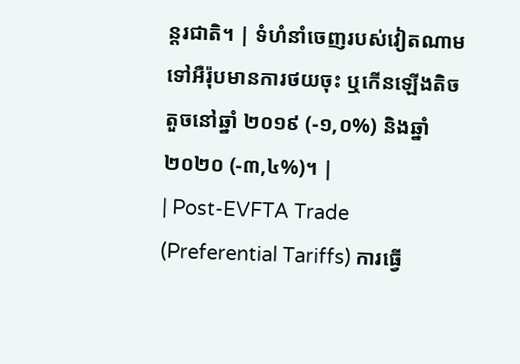ន្តរជាតិ។ | ទំហំនាំចេញរបស់វៀតណាមទៅអឺរ៉ុបមានការថយចុះ ឬកើនឡើងតិចតួចនៅឆ្នាំ ២០១៩ (-១,០%) និងឆ្នាំ ២០២០ (-៣,៤%)។ |
| Post-EVFTA Trade (Preferential Tariffs) ការធ្វើ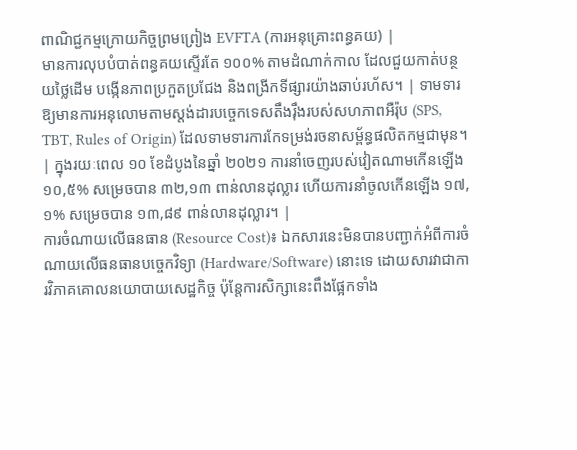ពាណិជ្ជកម្មក្រោយកិច្ចព្រមព្រៀង EVFTA (ការអនុគ្រោះពន្ធគយ) |
មានការលុបបំបាត់ពន្ធគយស្ទើរតែ ១០០% តាមដំណាក់កាល ដែលជួយកាត់បន្ថយថ្លៃដើម បង្កើនភាពប្រកួតប្រជែង និងពង្រីកទីផ្សារយ៉ាងឆាប់រហ័ស។ | ទាមទារឱ្យមានការអនុលោមតាមស្តង់ដារបច្ចេកទេសតឹងរ៉ឹងរបស់សហភាពអឺរ៉ុប (SPS, TBT, Rules of Origin) ដែលទាមទារការកែទម្រង់រចនាសម្ព័ន្ធផលិតកម្មជាមុន។ | ក្នុងរយៈពេល ១០ ខែដំបូងនៃឆ្នាំ ២០២១ ការនាំចេញរបស់វៀតណាមកើនឡើង ១០,៥% សម្រេចបាន ៣២,១៣ ពាន់លានដុល្លារ ហើយការនាំចូលកើនឡើង ១៧,១% សម្រេចបាន ១៣,៨៩ ពាន់លានដុល្លារ។ |
ការចំណាយលើធនធាន (Resource Cost)៖ ឯកសារនេះមិនបានបញ្ជាក់អំពីការចំណាយលើធនធានបច្ចេកវិទ្យា (Hardware/Software) នោះទេ ដោយសារវាជាការវិភាគគោលនយោបាយសេដ្ឋកិច្ច ប៉ុន្តែការសិក្សានេះពឹងផ្អែកទាំង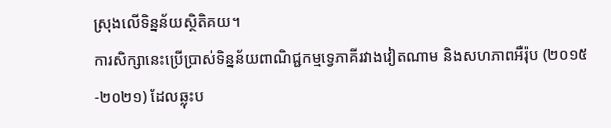ស្រុងលើទិន្នន័យស្ថិតិគយ។
ការសិក្សានេះប្រើប្រាស់ទិន្នន័យពាណិជ្ជកម្មទ្វេភាគីរវាងវៀតណាម និងសហភាពអឺរ៉ុប (២០១៥-២០២១) ដែលឆ្លុះប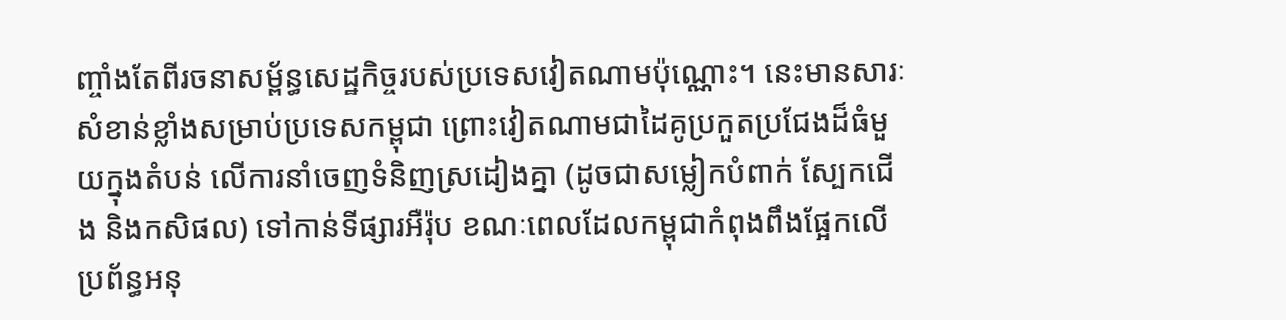ញ្ចាំងតែពីរចនាសម្ព័ន្ធសេដ្ឋកិច្ចរបស់ប្រទេសវៀតណាមប៉ុណ្ណោះ។ នេះមានសារៈសំខាន់ខ្លាំងសម្រាប់ប្រទេសកម្ពុជា ព្រោះវៀតណាមជាដៃគូប្រកួតប្រជែងដ៏ធំមួយក្នុងតំបន់ លើការនាំចេញទំនិញស្រដៀងគ្នា (ដូចជាសម្លៀកបំពាក់ ស្បែកជើង និងកសិផល) ទៅកាន់ទីផ្សារអឺរ៉ុប ខណៈពេលដែលកម្ពុជាកំពុងពឹងផ្អែកលើប្រព័ន្ធអនុ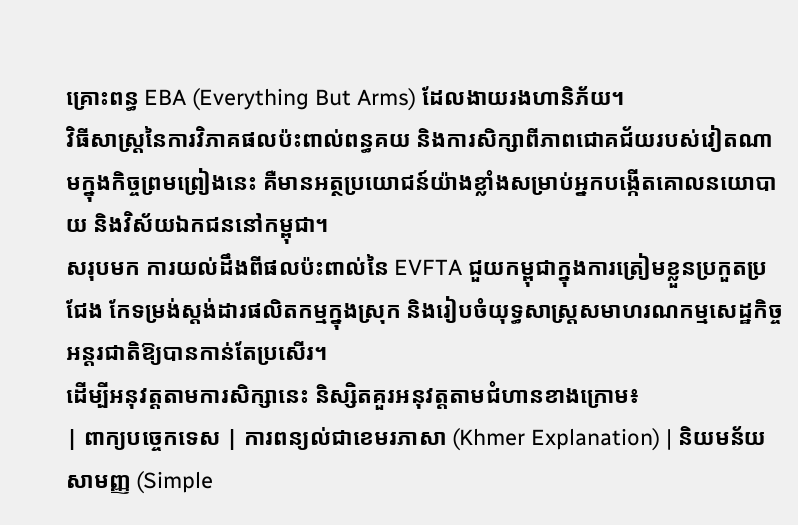គ្រោះពន្ធ EBA (Everything But Arms) ដែលងាយរងហានិភ័យ។
វិធីសាស្ត្រនៃការវិភាគផលប៉ះពាល់ពន្ធគយ និងការសិក្សាពីភាពជោគជ័យរបស់វៀតណាមក្នុងកិច្ចព្រមព្រៀងនេះ គឺមានអត្ថប្រយោជន៍យ៉ាងខ្លាំងសម្រាប់អ្នកបង្កើតគោលនយោបាយ និងវិស័យឯកជននៅកម្ពុជា។
សរុបមក ការយល់ដឹងពីផលប៉ះពាល់នៃ EVFTA ជួយកម្ពុជាក្នុងការត្រៀមខ្លួនប្រកួតប្រជែង កែទម្រង់ស្តង់ដារផលិតកម្មក្នុងស្រុក និងរៀបចំយុទ្ធសាស្ត្រសមាហរណកម្មសេដ្ឋកិច្ចអន្តរជាតិឱ្យបានកាន់តែប្រសើរ។
ដើម្បីអនុវត្តតាមការសិក្សានេះ និស្សិតគួរអនុវត្តតាមជំហានខាងក្រោម៖
| ពាក្យបច្ចេកទេស | ការពន្យល់ជាខេមរភាសា (Khmer Explanation) | និយមន័យសាមញ្ញ (Simple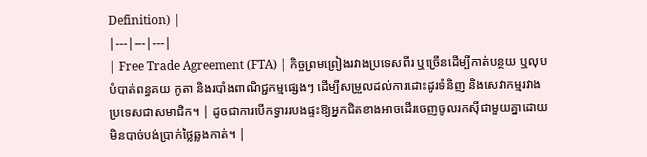Definition) |
|---|---|---|
| Free Trade Agreement (FTA) | កិច្ចព្រមព្រៀងរវាងប្រទេសពីរ ឬច្រើនដើម្បីកាត់បន្ថយ ឬលុបបំបាត់ពន្ធគយ កូតា និងរបាំងពាណិជ្ជកម្មផ្សេងៗ ដើម្បីសម្រួលដល់ការដោះដូរទំនិញ និងសេវាកម្មរវាងប្រទេសជាសមាជិក។ | ដូចជាការបើកទ្វាររបងផ្ទះឱ្យអ្នកជិតខាងអាចដើរចេញចូលរកស៊ីជាមួយគ្នាដោយមិនបាច់បង់ប្រាក់ថ្លៃឆ្លងកាត់។ |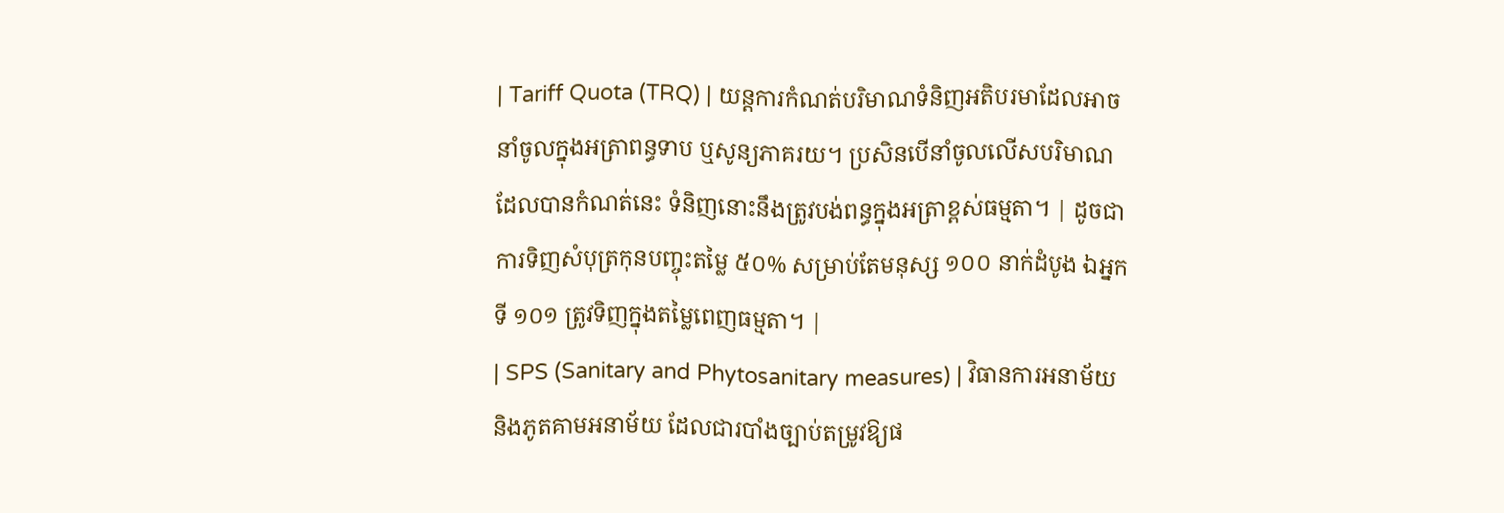| Tariff Quota (TRQ) | យន្តការកំណត់បរិមាណទំនិញអតិបរមាដែលអាចនាំចូលក្នុងអត្រាពន្ធទាប ឬសូន្យភាគរយ។ ប្រសិនបើនាំចូលលើសបរិមាណដែលបានកំណត់នេះ ទំនិញនោះនឹងត្រូវបង់ពន្ធក្នុងអត្រាខ្ពស់ធម្មតា។ | ដូចជាការទិញសំបុត្រកុនបញ្ចុះតម្លៃ ៥០% សម្រាប់តែមនុស្ស ១០០ នាក់ដំបូង ឯអ្នកទី ១០១ ត្រូវទិញក្នុងតម្លៃពេញធម្មតា។ |
| SPS (Sanitary and Phytosanitary measures) | វិធានការអនាម័យ និងភូតគាមអនាម័យ ដែលជារបាំងច្បាប់តម្រូវឱ្យផ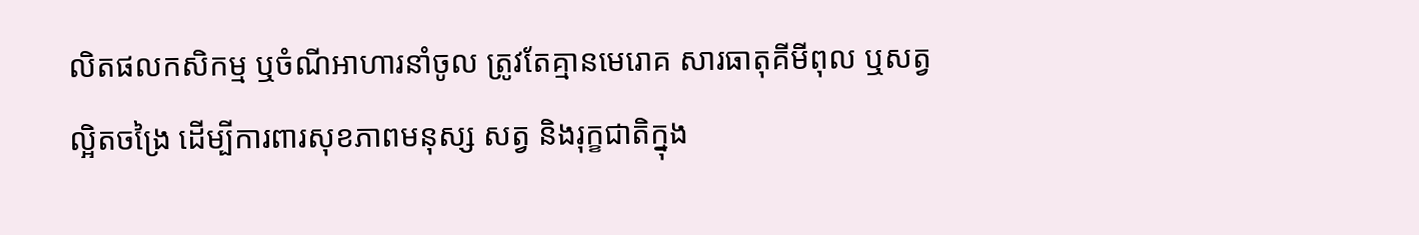លិតផលកសិកម្ម ឬចំណីអាហារនាំចូល ត្រូវតែគ្មានមេរោគ សារធាតុគីមីពុល ឬសត្វល្អិតចង្រៃ ដើម្បីការពារសុខភាពមនុស្ស សត្វ និងរុក្ខជាតិក្នុង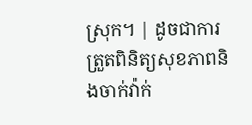ស្រុក។ | ដូចជាការត្រួតពិនិត្យសុខភាពនិងចាក់វ៉ាក់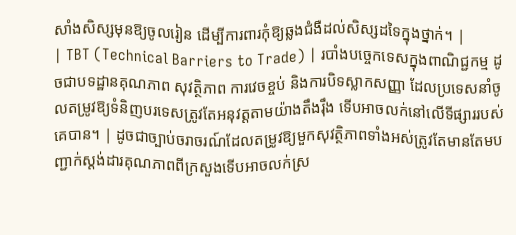សាំងសិស្សមុនឱ្យចូលរៀន ដើម្បីការពារកុំឱ្យឆ្លងជំងឺដល់សិស្សដទៃក្នុងថ្នាក់។ |
| TBT (Technical Barriers to Trade) | របាំងបច្ចេកទេសក្នុងពាណិជ្ជកម្ម ដូចជាបទដ្ឋានគុណភាព សុវត្ថិភាព ការវេចខ្ចប់ និងការបិទស្លាកសញ្ញា ដែលប្រទេសនាំចូលតម្រូវឱ្យទំនិញបរទេសត្រូវតែអនុវត្តតាមយ៉ាងតឹងរ៉ឹង ទើបអាចលក់នៅលើទីផ្សាររបស់គេបាន។ | ដូចជាច្បាប់ចរាចរណ៍ដែលតម្រូវឱ្យមួកសុវត្ថិភាពទាំងអស់ត្រូវតែមានតែមបញ្ជាក់ស្តង់ដារគុណភាពពីក្រសួងទើបអាចលក់ស្រ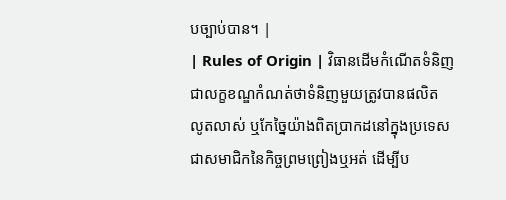បច្បាប់បាន។ |
| Rules of Origin | វិធានដើមកំណើតទំនិញ ជាលក្ខខណ្ឌកំណត់ថាទំនិញមួយត្រូវបានផលិត លូតលាស់ ឬកែច្នៃយ៉ាងពិតប្រាកដនៅក្នុងប្រទេសជាសមាជិកនៃកិច្ចព្រមព្រៀងឬអត់ ដើម្បីប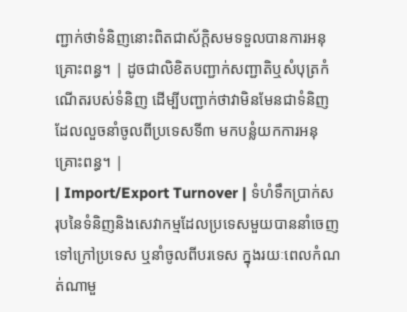ញ្ជាក់ថាទំនិញនោះពិតជាស័ក្តិសមទទួលបានការអនុគ្រោះពន្ធ។ | ដូចជាលិខិតបញ្ជាក់សញ្ជាតិឬសំបុត្រកំណើតរបស់ទំនិញ ដើម្បីបញ្ជាក់ថាវាមិនមែនជាទំនិញដែលលួចនាំចូលពីប្រទេសទី៣ មកបន្លំយកការអនុគ្រោះពន្ធ។ |
| Import/Export Turnover | ទំហំទឹកប្រាក់សរុបនៃទំនិញនិងសេវាកម្មដែលប្រទេសមួយបាននាំចេញទៅក្រៅប្រទេស ឬនាំចូលពីបរទេស ក្នុងរយៈពេលកំណត់ណាមួ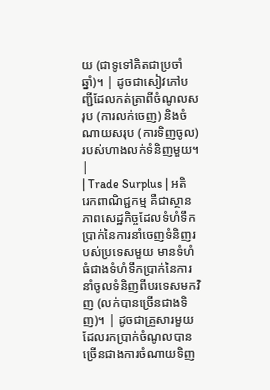យ (ជាទូទៅគិតជាប្រចាំឆ្នាំ)។ | ដូចជាសៀវភៅបញ្ជីដែលកត់ត្រាពីចំណូលសរុប (ការលក់ចេញ) និងចំណាយសរុប (ការទិញចូល) របស់ហាងលក់ទំនិញមួយ។ |
| Trade Surplus | អតិរេកពាណិជ្ជកម្ម គឺជាស្ថានភាពសេដ្ឋកិច្ចដែលទំហំទឹកប្រាក់នៃការនាំចេញទំនិញរបស់ប្រទេសមួយ មានទំហំធំជាងទំហំទឹកប្រាក់នៃការនាំចូលទំនិញពីបរទេសមកវិញ (លក់បានច្រើនជាងទិញ)។ | ដូចជាគ្រួសារមួយដែលរកប្រាក់ចំណូលបានច្រើនជាងការចំណាយទិញ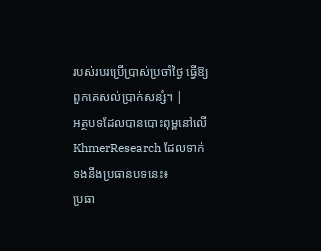របស់របរប្រើប្រាស់ប្រចាំថ្ងៃ ធ្វើឱ្យពួកគេសល់ប្រាក់សន្សំ។ |
អត្ថបទដែលបានបោះពុម្ពនៅលើ KhmerResearch ដែលទាក់ទងនឹងប្រធានបទនេះ៖
ប្រធា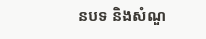នបទ និងសំណួ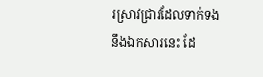រស្រាវជ្រាវដែលទាក់ទងនឹងឯកសារនេះ ដែ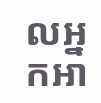លអ្នកអា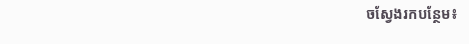ចស្វែងរកបន្ថែម៖